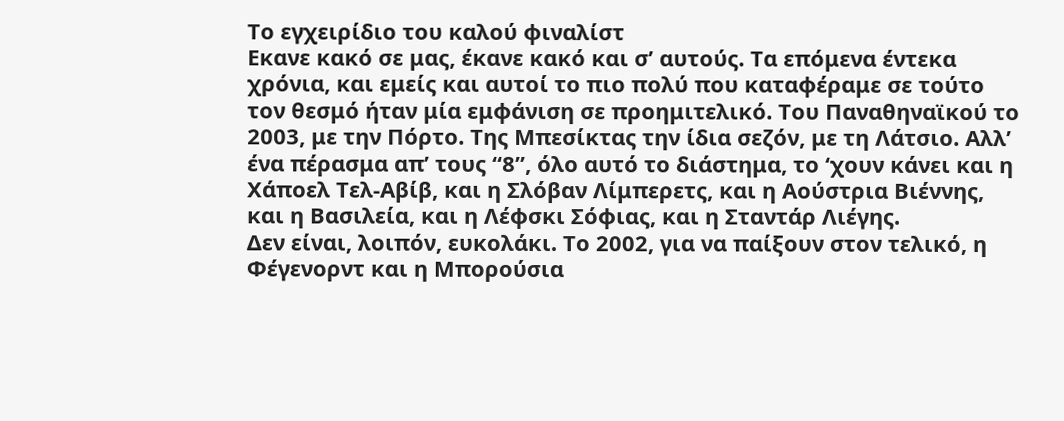Το εγχειρίδιο του καλού φιναλίστ
Εκανε κακό σε μας, έκανε κακό και σ’ αυτούς. Τα επόμενα έντεκα χρόνια, και εμείς και αυτοί το πιο πολύ που καταφέραμε σε τούτο τον θεσμό ήταν μία εμφάνιση σε προημιτελικό. Του Παναθηναϊκού το 2003, με την Πόρτο. Της Μπεσίκτας την ίδια σεζόν, με τη Λάτσιο. Αλλ’ ένα πέρασμα απ’ τους “8”, όλο αυτό το διάστημα, το ‘χουν κάνει και η Χάποελ Τελ-Αβίβ, και η Σλόβαν Λίμπερετς, και η Αούστρια Βιέννης, και η Βασιλεία, και η Λέφσκι Σόφιας, και η Σταντάρ Λιέγης.
Δεν είναι, λοιπόν, ευκολάκι. Το 2002, για να παίξουν στον τελικό, η Φέγενορντ και η Μπορούσια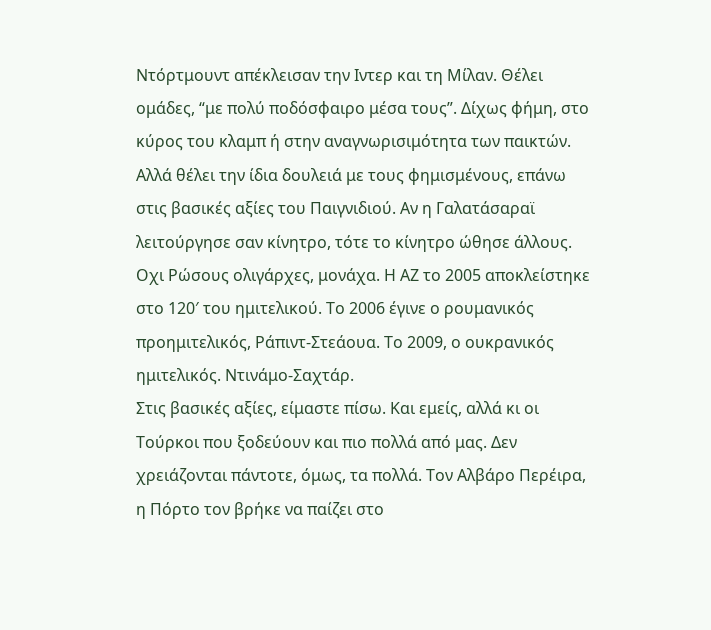Ντόρτμουντ απέκλεισαν την Ιντερ και τη Μίλαν. Θέλει ομάδες, “με πολύ ποδόσφαιρο μέσα τους”. Δίχως φήμη, στο κύρος του κλαμπ ή στην αναγνωρισιμότητα των παικτών. Αλλά θέλει την ίδια δουλειά με τους φημισμένους, επάνω στις βασικές αξίες του Παιγνιδιού. Αν η Γαλατάσαραϊ λειτούργησε σαν κίνητρο, τότε το κίνητρο ώθησε άλλους. Οχι Ρώσους ολιγάρχες, μονάχα. Η ΑΖ το 2005 αποκλείστηκε στο 120′ του ημιτελικού. Το 2006 έγινε ο ρουμανικός προημιτελικός, Ράπιντ-Στεάουα. Το 2009, ο ουκρανικός ημιτελικός. Ντινάμο-Σαχτάρ.
Στις βασικές αξίες, είμαστε πίσω. Και εμείς, αλλά κι οι Τούρκοι που ξοδεύουν και πιο πολλά από μας. Δεν χρειάζονται πάντοτε, όμως, τα πολλά. Τον Αλβάρο Περέιρα, η Πόρτο τον βρήκε να παίζει στο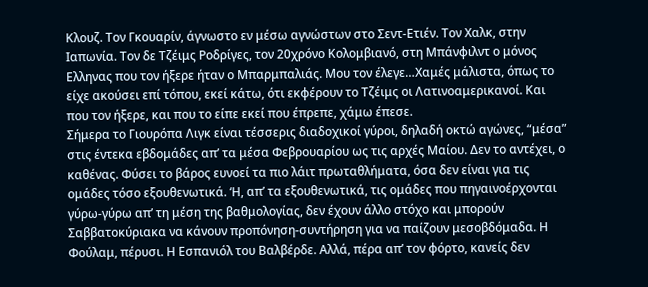Κλουζ. Τον Γκουαρίν, άγνωστο εν μέσω αγνώστων στο Σεντ-Ετιέν. Τον Χαλκ, στην Ιαπωνία. Τον δε Τζέιμς Ροδρίγες, τον 20χρόνο Κολομβιανό, στη Μπάνφιλντ ο μόνος Ελληνας που τον ήξερε ήταν ο Μπαρμπαλιάς. Μου τον έλεγε…Χαμές μάλιστα, όπως το είχε ακούσει επί τόπου, εκεί κάτω, ότι εκφέρουν το Τζέιμς οι Λατινοαμερικανοί. Και που τον ήξερε, και που το είπε εκεί που έπρεπε, χάμω έπεσε.
Σήμερα το Γιουρόπα Λιγκ είναι τέσσερις διαδοχικοί γύροι, δηλαδή οκτώ αγώνες, “μέσα” στις έντεκα εβδομάδες απ’ τα μέσα Φεβρουαρίου ως τις αρχές Μαίου. Δεν το αντέχει, ο καθένας. Φύσει το βάρος ευνοεί τα πιο λάιτ πρωταθλήματα, όσα δεν είναι για τις ομάδες τόσο εξουθενωτικά. ‘Η, απ’ τα εξουθενωτικά, τις ομάδες που πηγαινοέρχονται γύρω-γύρω απ’ τη μέση της βαθμολογίας, δεν έχουν άλλο στόχο και μπορούν Σαββατοκύριακα να κάνουν προπόνηση-συντήρηση για να παίζουν μεσοβδόμαδα. Η Φούλαμ, πέρυσι. Η Εσπανιόλ του Βαλβέρδε. Αλλά, πέρα απ’ τον φόρτο, κανείς δεν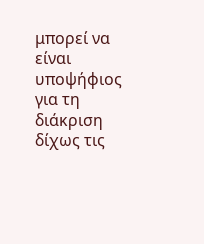μπορεί να είναι υποψήφιος για τη διάκριση δίχως τις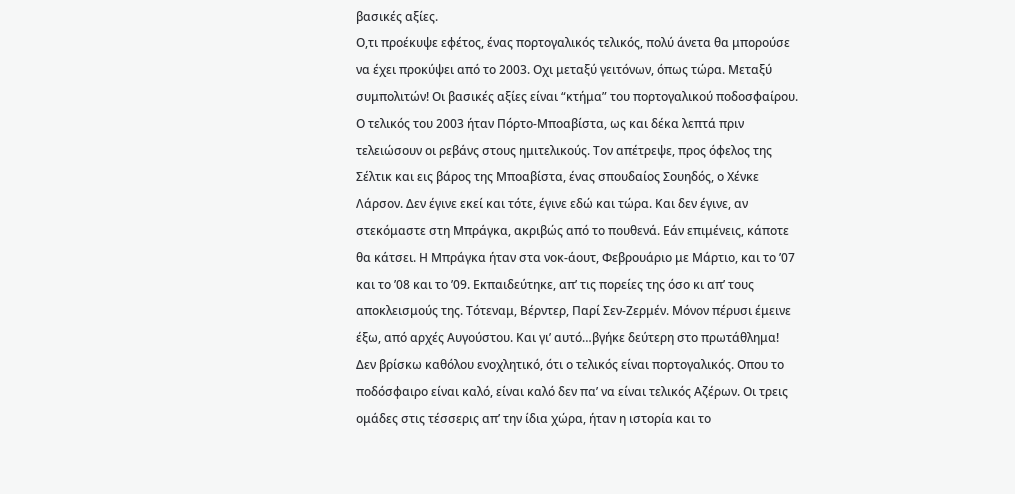βασικές αξίες.
Ο,τι προέκυψε εφέτος, ένας πορτογαλικός τελικός, πολύ άνετα θα μπορούσε να έχει προκύψει από το 2003. Οχι μεταξύ γειτόνων, όπως τώρα. Μεταξύ συμπολιτών! Οι βασικές αξίες είναι “κτήμα” του πορτογαλικού ποδοσφαίρου. Ο τελικός του 2003 ήταν Πόρτο-Μποαβίστα, ως και δέκα λεπτά πριν τελειώσουν οι ρεβάνς στους ημιτελικούς. Τον απέτρεψε, προς όφελος της Σέλτικ και εις βάρος της Μποαβίστα, ένας σπουδαίος Σουηδός, ο Χένκε Λάρσον. Δεν έγινε εκεί και τότε, έγινε εδώ και τώρα. Και δεν έγινε, αν στεκόμαστε στη Μπράγκα, ακριβώς από το πουθενά. Εάν επιμένεις, κάποτε θα κάτσει. Η Μπράγκα ήταν στα νοκ-άουτ, Φεβρουάριο με Μάρτιο, και το ’07 και το ’08 και το ’09. Εκπαιδεύτηκε, απ’ τις πορείες της όσο κι απ’ τους αποκλεισμούς της. Τότεναμ, Βέρντερ, Παρί Σεν-Ζερμέν. Μόνον πέρυσι έμεινε έξω, από αρχές Αυγούστου. Και γι’ αυτό…βγήκε δεύτερη στο πρωτάθλημα!
Δεν βρίσκω καθόλου ενοχλητικό, ότι ο τελικός είναι πορτογαλικός. Οπου το ποδόσφαιρο είναι καλό, είναι καλό δεν πα’ να είναι τελικός Αζέρων. Οι τρεις ομάδες στις τέσσερις απ’ την ίδια χώρα, ήταν η ιστορία και το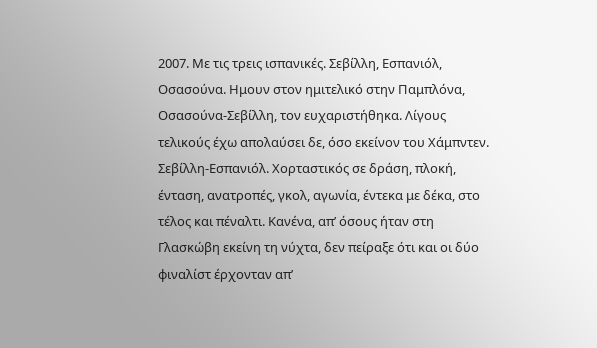2007. Με τις τρεις ισπανικές. Σεβίλλη, Εσπανιόλ, Οσασούνα. Ημουν στον ημιτελικό στην Παμπλόνα, Οσασούνα-Σεβίλλη, τον ευχαριστήθηκα. Λίγους τελικούς έχω απολαύσει δε, όσο εκείνον του Χάμπντεν. Σεβίλλη-Εσπανιόλ. Χορταστικός σε δράση, πλοκή, ένταση, ανατροπές, γκολ, αγωνία, έντεκα με δέκα, στο τέλος και πέναλτι. Κανένα, απ’ όσους ήταν στη Γλασκώβη εκείνη τη νύχτα, δεν πείραξε ότι και οι δύο φιναλίστ έρχονταν απ’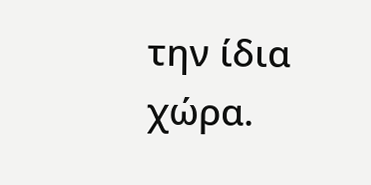την ίδια χώρα.